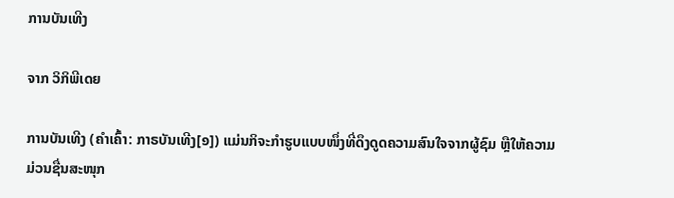ການບັນເທີງ

ຈາກ ວິກິພີເດຍ

ການບັນເທີງ (ຄຳເຄົ້າ: ກາຣບັນເທີງ[໑]) ແມ່ນກິຈະກຳຮູບແບບໜຶ່ງທີ່ດຶງດູດຄວາມສົນໃຈຈາກຜູ້ຊົມ ຫຼືໃຫ້ຄວາມມ່ວນຊື່ນສະໜຸກ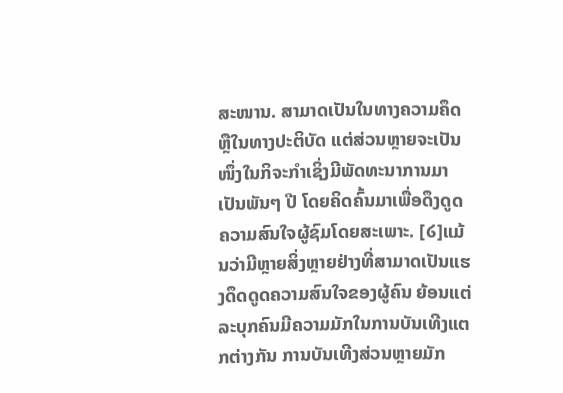ສະໜານ. ສາມາດເປັນໃນທາງຄວາມຄຶດຫຼືໃນທາງປະຕິບັດ ແຕ່ສ່ວນຫຼາຍຈະເປັນໜຶ່ງໃນກິຈະກຳເຊິ່ງມີພັດທະນາການມາເປັນພັນໆ ປີ ໂດຍຄິດຄົ້ນມາເພື່ອດຶງດູດຄວາມສົນໃຈຜູ້ຊົມໂດຍສະເພາະ. [໒]ແມ້ນວ່າມີຫຼາຍສິ່ງຫຼາຍຢ່າງທີ່ສາມາດເປັນແຮງດຶດດູດຄວາມສົນໃຈຂອງຜູ້ຄົນ ຍ້ອນແຕ່ລະບຸກຄົນມີຄວາມມັກໃນການບັນເທີງແຕກຕ່າງກັນ ການບັນເທີງສ່ວນຫຼາຍມັກ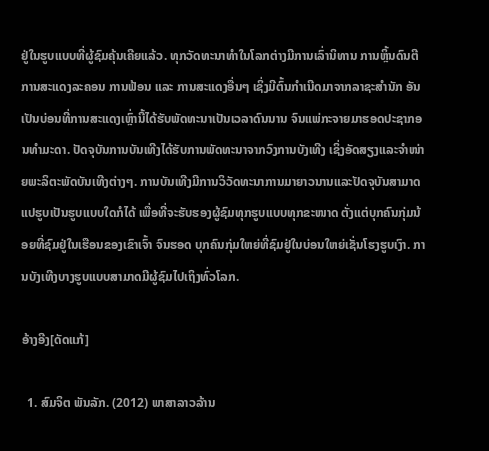ຢູ່ໃນຮູບແບບທີ່ຜູ້ຊົມຄຸ້ນເຄີຍແລ້ວ. ທຸກວັດທະນາທຳໃນໂລກຕ່າງມີການເລົ່ານິທານ ການຫຼິ້ນດົນຕີ ການສະແດງລະຄອນ ການຟ້ອນ ແລະ ການສະແດງອື່ນໆ ເຊິ່ງມີຕົ້ນກຳເນີດມາຈາກລາຊະສຳນັກ ອັນເປັນບ່ອນທີ່ການສະແດງເຫຼົ່ານີ້ໄດ້ຮັບພັດທະນາເປັນເວລາດົນນານ ຈົນແພ່ກະຈາຍມາຮອດປະຊາກອນທຳມະດາ. ປັດຈຸບັນການບັນເທີງໄດ້ຮັບການພັດທະນາຈາກວົງການບັງເທີງ ເຊິ່ງອັດສຽງແລະຈຳໜ່າຍພະລິຕະພັດບັນເທີງຕ່າງໆ. ການບັນເທີງມີການວິວັດທະນາການມາຍາວນານແລະປັດຈຸບັນສາມາດແປຮູບເປັນຮູບແບບໃດກໍໄດ້ ເພື່ອທີ່ຈະຮັບຮອງຜູ້ຊົມທຸກຮູບແບບທຸກຂະໜາດ ຕັ່ງແຕ່ບຸກຄົນກຸ່ມນ້ອຍທີ່ຊົມຢູ່ໃນເຮືອນຂອງເຂົາເຈົ້າ ຈົນຮອດ ບຸກຄົນກຸ່ມໃຫຍ່ທີ່ຊົມຢູ່ໃນບ່ອນໃຫຍ່ເຊັ່ນໂຮງຮູບເງົາ. ການບັງເທີງບາງຮູບແບບສາມາດມີຜູ້ຊົມໄປເຖິງທົ່ວໂລກ.

ອ້າງອີງ[ດັດແກ້]

  1. ສົມຈິຕ ພັນລັກ. (2012) ພາສາລາວລ້ານ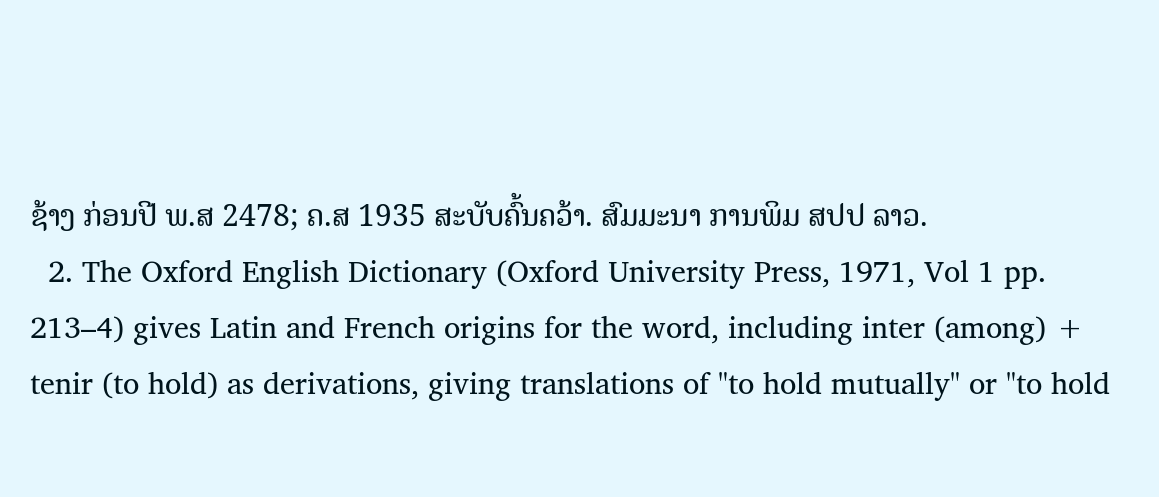ຊ້າງ ກ່ອນປີ ພ.ສ 2478; ຄ.ສ 1935 ສະບັບຄົ້ນຄວ້າ. ສົມມະນາ ການພິມ ສປປ ລາວ.
  2. The Oxford English Dictionary (Oxford University Press, 1971, Vol 1 pp. 213–4) gives Latin and French origins for the word, including inter (among) + tenir (to hold) as derivations, giving translations of "to hold mutually" or "to hold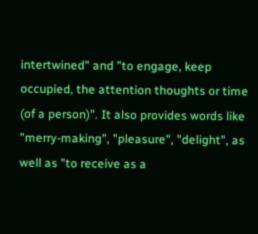intertwined" and "to engage, keep occupied, the attention thoughts or time (of a person)". It also provides words like "merry-making", "pleasure", "delight", as well as "to receive as a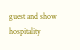guest and show hospitality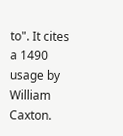to". It cites a 1490 usage by William Caxton.